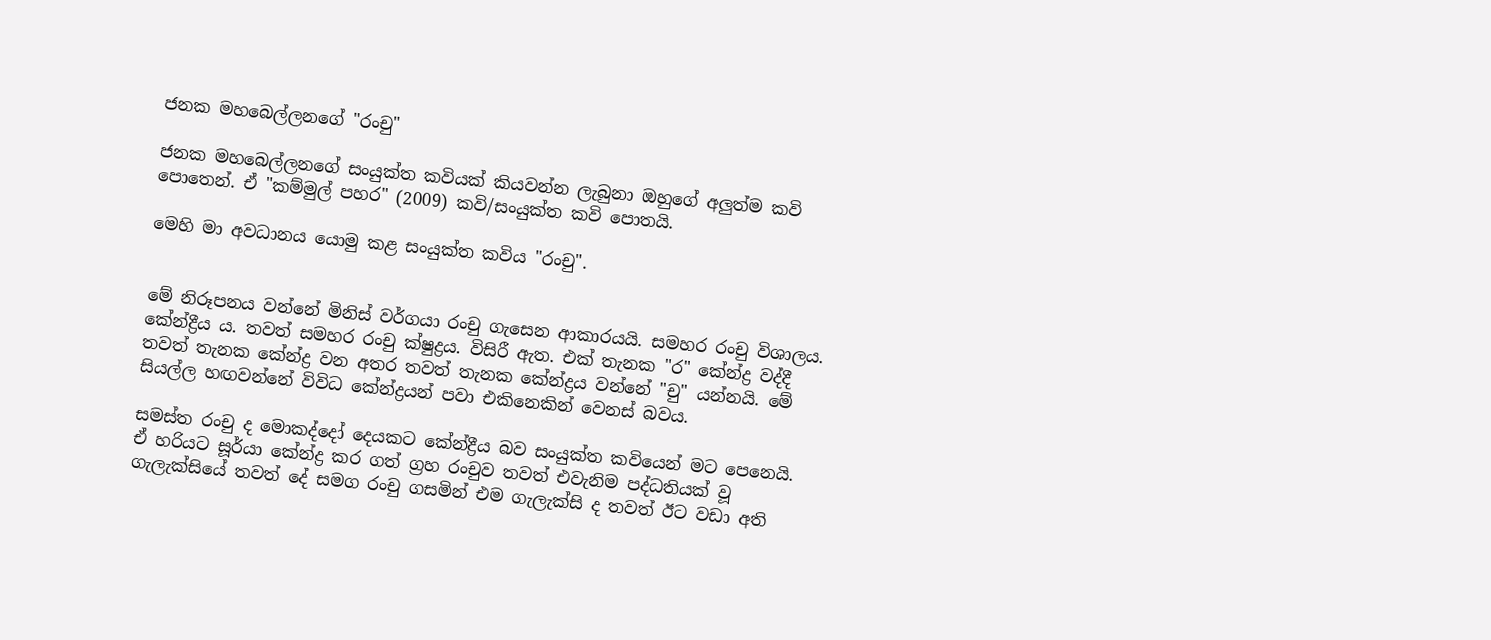ජනක මහබෙල්ලනගේ "රංචු"

ජනක මහබෙල්ලනගේ සංයුක්ත කවියක් කියවන්න ලැබුනා ඔහුගේ අලුත්ම කවි පොතෙන්. ඒ "කම්මුල් පහර" (2009) කවි/සංයුක්ත කවි පොතයි.

මෙහි මා අවධානය යොමු කළ සංයුක්ත කවිය "රංචු".


මේ නිරූපනය වන්නේ මිනිස් වර්ගයා රංචු ගැසෙන ආකාරයයි. සමහර රංචු විශාලය. කේන්ද්‍රීය ය. තවත් සමහර රංචු ක්ෂුද්‍රය. විසිරී ඇත. එක් තැනක "ර" කේන්ද්‍ර වද්දී තවත් තැනක කේන්ද්‍ර වන අතර තවත් තැනක කේන්ද්‍රය වන්නේ "චු" යන්නයි. මේ සියල්ල හඟවන්නේ විවිධ කේන්ද්‍රයන් පවා එකිනෙකින් වෙනස් බවය.

සමස්ත රංචු ද මොකද්දෝ දෙයකට කේන්ද්‍රීය බව සංයුක්ත කවියෙන් මට පෙනෙයි. ඒ හරියට සූර්යා කේන්ද්‍ර කර ගත් ග්‍රහ රංචුව තවත් එවැනිම පද්ධතියක් වූ ගැලැක්සියේ තවත් දේ සමග රංචු ගසමින් එම ගැලැක්සි ද තවත් ඊට වඩා අති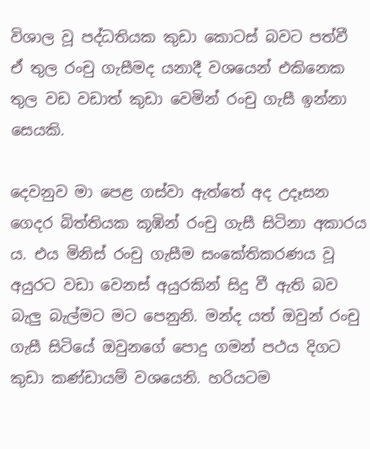විශාල වූ පද්ධතියක කුඩා කොටස් බවට පත්වී ඒ තුල රංචු ගැසීමද යනාදී වශයෙන් එකිනෙක තුල වඩ වඩාත් කුඩා වෙමින් රංචු ගැසී ඉන්නා සෙයකි.

දෙවනුව මා පෙළ ගස්වා ඇත්තේ අද උදෑසන ගෙදර බිත්තියක කූඹින් රංචු ගැසී සිටිනා අකාරය ය. එය මිනිස් රංචු ගැසීම සංකේතිකරණය වූ අයුරට වඩා වෙනස් අයුරකින් සිදු වී ඇති බව බැලු බැල්මට ‍මට පෙනුනි. මන්ද යත් ඔවුන් රංචු ගැසී සිටියේ ඔවුනගේ පොදු ගමන් පථය දිගට කුඩා කණ්ඩායම් වශයෙනි. හරියටම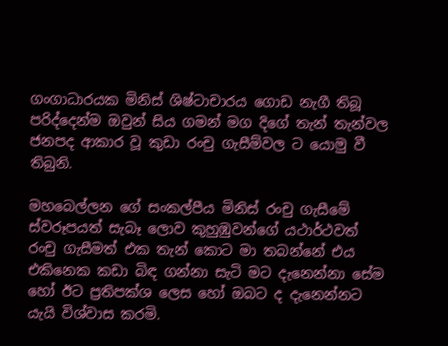ගංගාධාරයක මිනිස් ශිෂ්ටාචාරය ගොඩ නැගී තිබූ පරිද්දෙන්ම ඔවුන් සිය ගමන් මග දිගේ තැන් තැන්වල ජනපද ආකාර වූ කුඩා රංචු ගැසීම්වල ට යොමු වී තිබුනි.

මහබෙල්ලන ගේ සංකල්පීය මිනිස් රංචු ගැසීමේ ස්වරූපයත් සැබෑ ලොව කුහුඹුවන්ගේ යථාර්ථවත් රංචු ගැසී‍මත් එක තැන් කොට මා තබන්නේ එය එකිනෙක කඩා බිඳ ගන්නා සැටි මට දැනෙන්නා‍ සේම හෝ ඊට ප්‍රතිපක්ශ ලෙස හෝ ඔබට ද දැනෙන්නට යැයි විශ්වාස කරමි.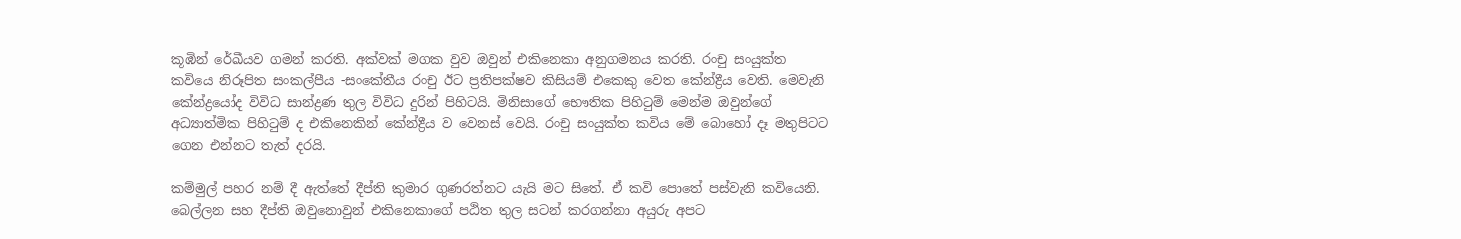කූඹින් රේඛීයව ගමන් කරති. අක්වක් මගක වුව ඔවුන් එකිනෙකා අනුගමනය කරති. රංචු සංයුක්ත කවියෙ නිරූපිත සංකල්පීය -සංකේතීය රංචු ඊට ප්‍රතිපක්ෂව කිසියම් එකෙකු වෙත කේන්ද්‍රීය වෙති. මෙවැනි කේන්ද්‍රයෝද විවිධ සාන්ද්‍රණ තුල විවිධ දුරින් පිහිටයි. මිනිසාගේ භෞතික පිහිටුම් මෙන්ම ඔවුන්ගේ අධ්‍යාත්මික පිහිටුම් ද එකිනෙකින් කේන්ද්‍රීය ව වෙනස් වෙයි. රංචු සංයුක්ත කවිය මේ බොහෝ දෑ මතුපිටට ගෙන එන්නට තැත් දරයි.

කම්මුල් පහර නම් දී ඇත්තේ දීප්ති කුමාර ගුණරත්නට යැයි මට සිතේ. ඒ කවි පොතේ පස්වැනි කවියෙනි. බෙල්ලන සහ දීප්ති ඔවුනොවුන් එකිනෙකාගේ පඨිත තුල සටන් කරගන්නා අයුරු අපට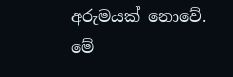අරුමයක් නොවේ. මේ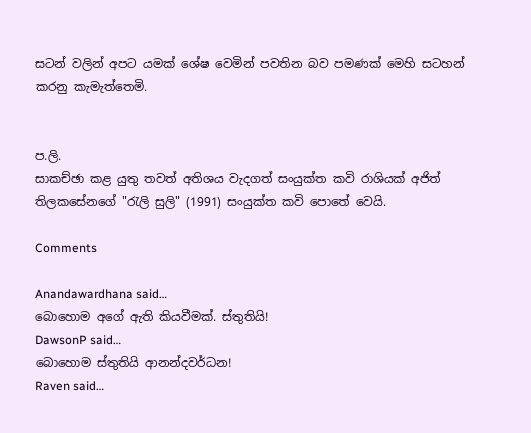සටන් වලින් අපට යමක් ශේෂ වෙමින් පවතින බව පමණක් මෙහි සටහන් කරනු කැමැ‍ත්තෙමි.


ප.ලි.
සාකච්ඡා කළ යුතු තවත් අතිශය වැදගත් සංයුක්ත කවි රාශියක් අජිත් තිලකසේනගේ "රැලි සුලි" (1991) සංයුක්ත කවි පොතේ වෙයි.

Comments

Anandawardhana said…
බොහොම අගේ ඇති කියවීමක්. ස්තුතියි!
DawsonP said…
බොහොම ස්තුතියි ආනන්දවර්ධන!
Raven said…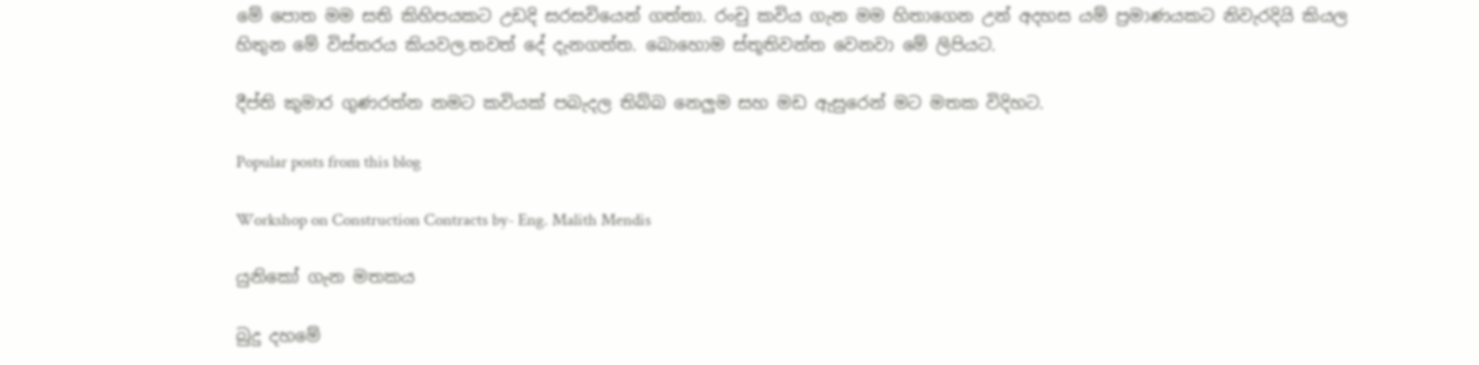මේ පොත මම සති කිහිපයකට උඩදි සරසවියෙන් ගත්තා. රංචු කවිය ගැන මම හිතාගෙන උන් අදහස යම් ප්‍රමාණයකට නිවැරදියි කියල හිතුන මේ විස්තරය කියවල.තවත් දේ දැනගත්ත. බොහොම ස්තූතිවන්ත වෙනවා මේ ලිපියට.

දීප්ති කුමාර ගුණරත්න නමට කවියක් පබැදල තිබ්බ නෙලුම සහ මඩ ඇසුරෙන් මට මතක විදිහට.

Popular posts from this blog

Workshop on Construction Contracts by- Eng. Malith Mendis

යුනිකෝ ගැන මතකය

බුදු දහමේ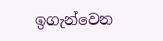ඉගැන්වෙන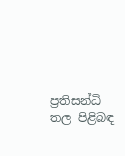ප්‍රතිසන්ධි තල පිළිබඳ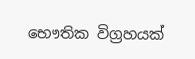භෞතික විග්‍රහයක්